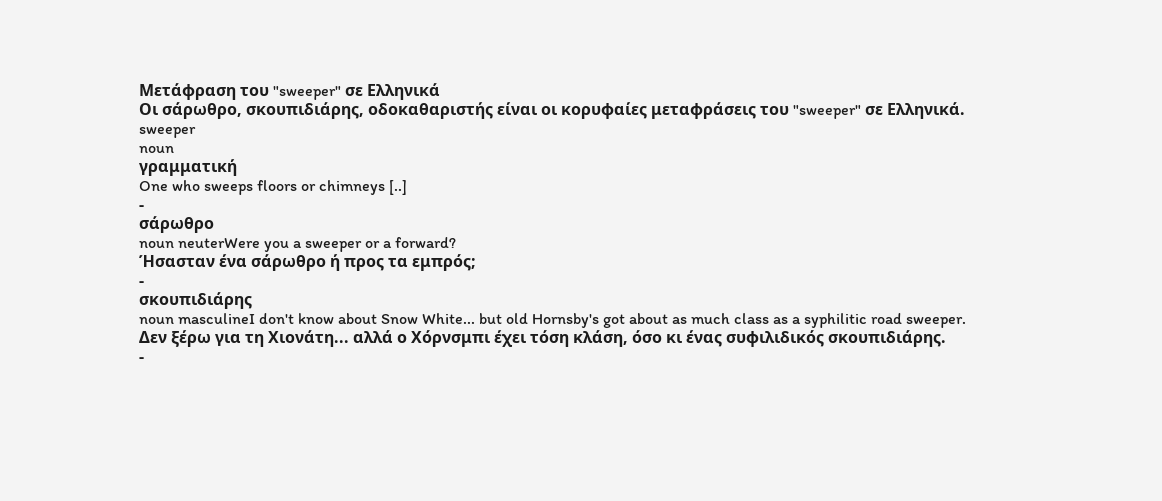Μετάφραση του "sweeper" σε Ελληνικά
Οι σάρωθρο, σκουπιδιάρης, οδοκαθαριστής είναι οι κορυφαίες μεταφράσεις του "sweeper" σε Ελληνικά.
sweeper
noun
γραμματική
One who sweeps floors or chimneys [..]
-
σάρωθρο
noun neuterWere you a sweeper or a forward?
Ήσασταν ένα σάρωθρο ή προς τα εμπρός;
-
σκουπιδιάρης
noun masculineI don't know about Snow White... but old Hornsby's got about as much class as a syphilitic road sweeper.
Δεν ξέρω για τη Χιονάτη... αλλά ο Χόρνσμπι έχει τόση κλάση, όσο κι ένας συφιλιδικός σκουπιδιάρης.
-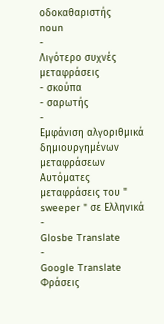οδοκαθαριστής
noun
-
Λιγότερο συχνές μεταφράσεις
- σκούπα
- σαρωτής
-
Εμφάνιση αλγοριθμικά δημιουργημένων μεταφράσεων
Αυτόματες μεταφράσεις του " sweeper " σε Ελληνικά
-
Glosbe Translate
-
Google Translate
Φράσεις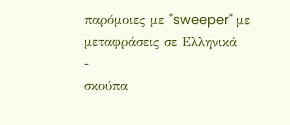παρόμοιες με "sweeper" με μεταφράσεις σε Ελληνικά
-
σκούπα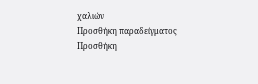χαλιών
Προσθήκη παραδείγματος
Προσθήκη